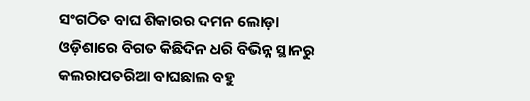ସଂଗଠିତ ବାଘ ଶିକାରର ଦମନ ଲୋଡ଼ା
ଓଡ଼ିଶାରେ ବିଗତ କିଛିଦିନ ଧରି ବିଭିନ୍ନ ସ୍ଥାନରୁ କଲରାପତରିଆ ବାଘଛାଲ ବହୁ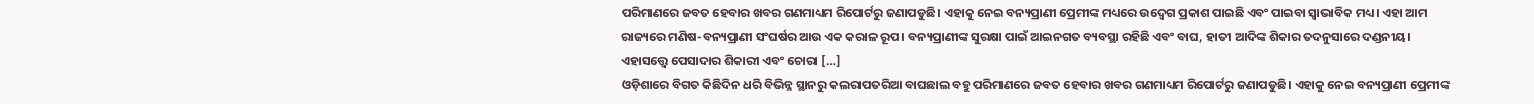ପରିମାଣରେ ଜବତ ହେବାର ଖବର ଗଣମାଧ୍ୟମ ରିପୋର୍ଟରୁ ଜଣାପଡୁଛି। ଏହାକୁ ନେଇ ବନ୍ୟପ୍ରାଣୀ ପ୍ରେମୀଙ୍କ ମଧ୍ୟରେ ଉଦ୍ବେଗ ପ୍ରକାଶ ପାଇଛି ଏବଂ ପାଇବା ସ୍ୱାଭାବିକ ମଧ୍ୟ। ଏହା ଆମ ରାଜ୍ୟରେ ମଣିଷ-ବନ୍ୟପ୍ରାଣୀ ସଂଘର୍ଷର ଆଉ ଏକ କରାଳ ରୂପ। ବନ୍ୟପ୍ରାଣୀଙ୍କ ସୁରକ୍ଷା ପାଇଁ ଆଇନଗତ ବ୍ୟବସ୍ଥା ରହିଛି ଏବଂ ବାଘ, ହାତୀ ଆଦିଙ୍କ ଶିକାର ତଦନୁସାରେ ଦଣ୍ଡନୀୟ। ଏହାସତ୍ତ୍ବେ ପେସାଦାର ଶିକାରୀ ଏବଂ ଚୋରା […]
ଓଡ଼ିଶାରେ ବିଗତ କିଛିଦିନ ଧରି ବିଭିନ୍ନ ସ୍ଥାନରୁ କଲରାପତରିଆ ବାଘଛାଲ ବହୁ ପରିମାଣରେ ଜବତ ହେବାର ଖବର ଗଣମାଧ୍ୟମ ରିପୋର୍ଟରୁ ଜଣାପଡୁଛି। ଏହାକୁ ନେଇ ବନ୍ୟପ୍ରାଣୀ ପ୍ରେମୀଙ୍କ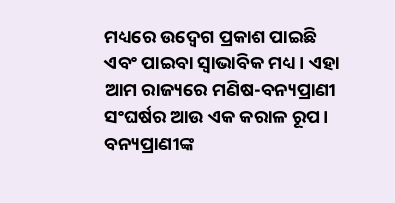ମଧ୍ୟରେ ଉଦ୍ବେଗ ପ୍ରକାଶ ପାଇଛି ଏବଂ ପାଇବା ସ୍ୱାଭାବିକ ମଧ୍ୟ। ଏହା ଆମ ରାଜ୍ୟରେ ମଣିଷ-ବନ୍ୟପ୍ରାଣୀ ସଂଘର୍ଷର ଆଉ ଏକ କରାଳ ରୂପ। ବନ୍ୟପ୍ରାଣୀଙ୍କ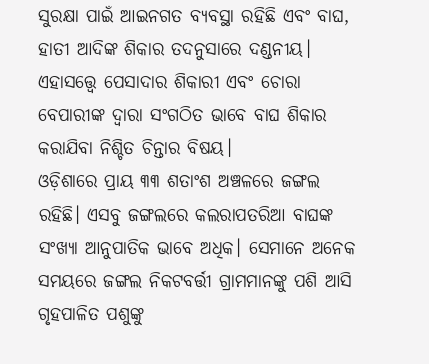ସୁରକ୍ଷା ପାଇଁ ଆଇନଗତ ବ୍ୟବସ୍ଥା ରହିଛି ଏବଂ ବାଘ, ହାତୀ ଆଦିଙ୍କ ଶିକାର ତଦନୁସାରେ ଦଣ୍ଡନୀୟ। ଏହାସତ୍ତ୍ବେ ପେସାଦାର ଶିକାରୀ ଏବଂ ଚୋରା ବେପାରୀଙ୍କ ଦ୍ୱାରା ସଂଗଠିତ ଭାବେ ବାଘ ଶିକାର କରାଯିବା ନିଶ୍ଚିତ ଚିନ୍ତାର ବିଷୟ।
ଓଡ଼ିଶାରେ ପ୍ରାୟ ୩୩ ଶତାଂଶ ଅଞ୍ଚଳରେ ଜଙ୍ଗଲ ରହିଛି। ଏସବୁ ଜଙ୍ଗଲରେ କଲରାପତରିଆ ବାଘଙ୍କ ସଂଖ୍ୟା ଆନୁପାତିକ ଭାବେ ଅଧିକ। ସେମାନେ ଅନେକ ସମୟରେ ଜଙ୍ଗଲ ନିକଟବର୍ତ୍ତୀ ଗ୍ରାମମାନଙ୍କୁ ପଶି ଆସି ଗୃହପାଳିତ ପଶୁଙ୍କୁ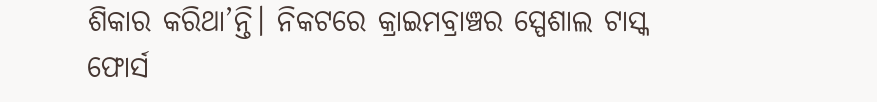ଶିକାର କରିଥା’ନ୍ତି। ନିକଟରେ କ୍ରାଇମବ୍ରାଞ୍ଚର ସ୍ପେଶାଲ ଟାସ୍କ ଫୋର୍ସ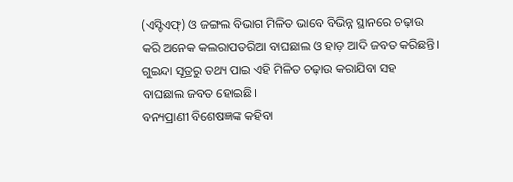(ଏସ୍ଟିଏଫ୍) ଓ ଜଙ୍ଗଲ ବିଭାଗ ମିଳିତ ଭାବେ ବିଭିନ୍ନ ସ୍ଥାନରେ ଚଢ଼ାଉ କରି ଅନେକ କଲରାପତରିଆ ବାଘଛାଲ ଓ ହାଡ଼ ଆଦି ଜବତ କରିଛନ୍ତି। ଗୁଇନ୍ଦା ସୂତ୍ରରୁ ତଥ୍ୟ ପାଇ ଏହି ମିଳିତ ଚଢ଼ାଉ କରାଯିବା ସହ ବାଘଛାଲ ଜବତ ହୋଇଛି।
ବନ୍ୟପ୍ରାଣୀ ବିଶେଷଜ୍ଞଙ୍କ କହିବା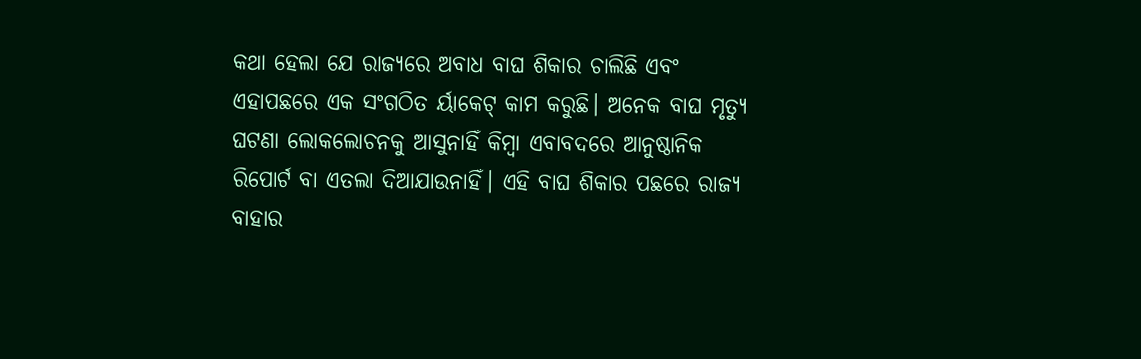କଥା ହେଲା ଯେ ରାଜ୍ୟରେ ଅବାଧ ବାଘ ଶିକାର ଚାଲିଛି ଏବଂ ଏହାପଛରେ ଏକ ସଂଗଠିତ ର୍ୟାକେଟ୍ କାମ କରୁଛି। ଅନେକ ବାଘ ମୃତ୍ୟୁ ଘଟଣା ଲୋକଲୋଚନକୁ ଆସୁନାହିଁ କିମ୍ବା ଏବାବଦରେ ଆନୁଷ୍ଠାନିକ ରିପୋର୍ଟ ବା ଏତଲା ଦିଆଯାଉନାହିଁ। ଏହି ବାଘ ଶିକାର ପଛରେ ରାଜ୍ୟ ବାହାର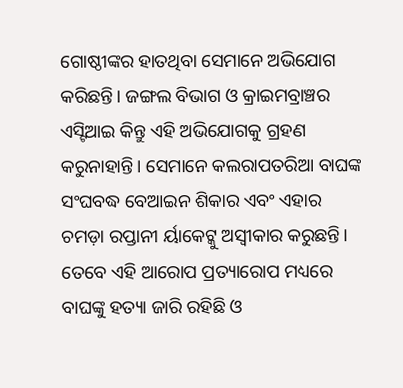ଗୋଷ୍ଠୀଙ୍କର ହାତଥିବା ସେମାନେ ଅଭିଯୋଗ କରିଛନ୍ତି। ଜଙ୍ଗଲ ବିଭାଗ ଓ କ୍ରାଇମବ୍ରାଞ୍ଚର ଏସ୍ଟିଆଇ କିନ୍ତୁ ଏହି ଅଭିଯୋଗକୁ ଗ୍ରହଣ କରୁନାହାନ୍ତି। ସେମାନେ କଲରାପତରିଆ ବାଘଙ୍କ ସଂଘବଦ୍ଧ ବେଆଇନ ଶିକାର ଏବଂ ଏହାର ଚମଡ଼ା ରପ୍ତାନୀ ର୍ୟାକେଟ୍କୁ ଅସ୍ୱୀକାର କରୁଛନ୍ତି। ତେବେ ଏହି ଆରୋପ ପ୍ରତ୍ୟାରୋପ ମଧ୍ୟରେ ବାଘଙ୍କୁ ହତ୍ୟା ଜାରି ରହିଛି ଓ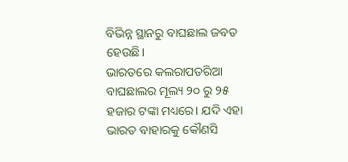ବିଭିନ୍ନ ସ୍ଥାନରୁ ବାଘଛାଲ ଜବତ ହେଉଛି।
ଭାରତରେ କଲରାପତରିଆ ବାଘଛାଲର ମୂଲ୍ୟ ୨୦ ରୁ ୨୫ ହଜାର ଟଙ୍କା ମଧ୍ୟରେ। ଯଦି ଏହା ଭାରତ ବାହାରକୁ କୌଣସି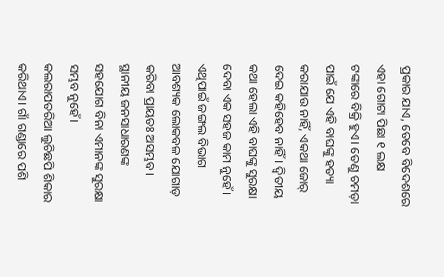ପ୍ରକାର ଯାଏ, ତେବେ ବିଦେଶରେ ଏହା ଗୋଟା ପିଛା ୧ ଲକ୍ଷ ଟଙ୍କାରେ ବିକ୍ରି ହୁଏ। ତେଣୁ ଚମଡ଼ା ପାଇଁ ଯେ ଏହି ବାଘଙ୍କୁ ହତ୍ୟା କରାଯାଉ ନାହିଁ, ଏକଥା ଜୋର୍ ଦେଇ କହିହେବ ନାହିଁ। ଦ୍ୱିତୀୟ କଥା ହେଲା ଏହି ବାଘଙ୍କୁ ସୁରକ୍ଷା ଦେବା ଏକ ସହଜ କାମ ନୁହେଁ। ଏଥିପାଇଁ ଜଙ୍ଗଲ ବିଭାଗ ଆବଶ୍ୟକ ଲୋକବଳ ଯୋଗାଡ଼ କରିବା ପ୍ରାୟତଃ ଅସମ୍ଭବ। ସ୍ଥାନୀୟ ଜନସାଧାରଣଙ୍କ ସହଯୋଗ ବିନା ଏମାନଙ୍କ ସୁରକ୍ଷା ସମ୍ଭବ ନୁହେଁ।
କଲରାପତରିଆ ଲୁଚିଛପି ଶିକାର କରିଥାଏ। ଗାଁ ଗଣ୍ଡାରେ ପଶି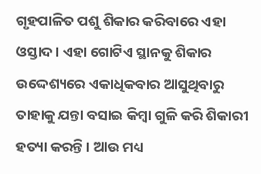ଗୃହପାଳିତ ପଶୁ ଶିକାର କରିବାରେ ଏହା ଓସ୍ତାଦ। ଏହା ଗୋଟିଏ ସ୍ଥାନକୁ ଶିକାର ଉଦ୍ଦେଶ୍ୟରେ ଏକାଧିକବାର ଆସୁଥିବାରୁ ତାହାକୁ ଯନ୍ତା ବସାଇ କିମ୍ବା ଗୁଳି କରି ଶିକାରୀ ହତ୍ୟା କରନ୍ତି। ଆଉ ମଧ୍ୟ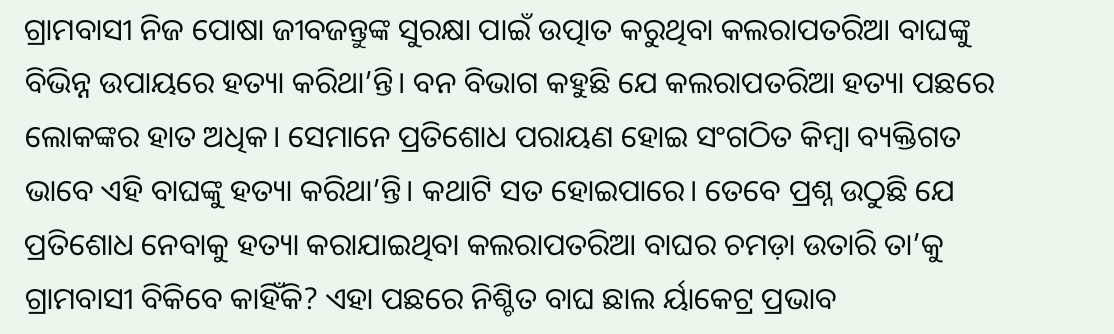ଗ୍ରାମବାସୀ ନିଜ ପୋଷା ଜୀବଜନ୍ତୁଙ୍କ ସୁରକ୍ଷା ପାଇଁ ଉତ୍ପାତ କରୁଥିବା କଲରାପତରିଆ ବାଘଙ୍କୁ ବିଭିନ୍ନ ଉପାୟରେ ହତ୍ୟା କରିଥା’ନ୍ତି। ବନ ବିଭାଗ କହୁଛି ଯେ କଲରାପତରିଆ ହତ୍ୟା ପଛରେ ଲୋକଙ୍କର ହାତ ଅଧିକ। ସେମାନେ ପ୍ରତିଶୋଧ ପରାୟଣ ହୋଇ ସଂଗଠିତ କିମ୍ବା ବ୍ୟକ୍ତିଗତ ଭାବେ ଏହି ବାଘଙ୍କୁ ହତ୍ୟା କରିଥା’ନ୍ତି। କଥାଟି ସତ ହୋଇପାରେ। ତେବେ ପ୍ରଶ୍ନ ଉଠୁଛି ଯେ ପ୍ରତିଶୋଧ ନେବାକୁ ହତ୍ୟା କରାଯାଇଥିବା କଲରାପତରିଆ ବାଘର ଚମଡ଼ା ଉତାରି ତା’କୁ ଗ୍ରାମବାସୀ ବିକିବେ କାହିଁକି? ଏହା ପଛରେ ନିଶ୍ଚିତ ବାଘ ଛାଲ ର୍ୟାକେଟ୍ର ପ୍ରଭାବ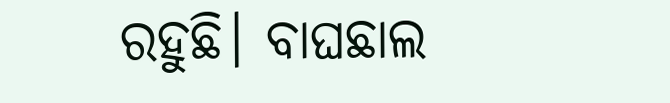ରହୁଛି। ବାଘଛାଲ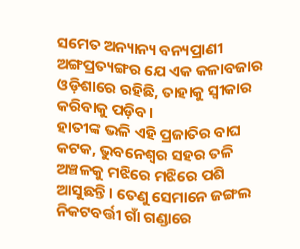ସମେତ ଅନ୍ୟାନ୍ୟ ବନ୍ୟପ୍ରାଣୀ ଅଙ୍ଗପ୍ରତ୍ୟଙ୍ଗର ଯେ ଏକ କଳାବଜାର ଓଡ଼ିଶାରେ ରହିଛି, ତାହାକୁ ସ୍ୱୀକାର କରିବାକୁ ପଡ଼ିବ।
ହାତୀଙ୍କ ଭଳି ଏହି ପ୍ରଜାତିର ବାଘ କଟକ, ଭୁବନେଶ୍ୱର ସହର ତଳି ଅଞ୍ଚଳକୁ ମଝିରେ ମଝିରେ ପଶି ଆସୁଛନ୍ତି। ତେଣୁ ସେମାନେ ଜଙ୍ଗଲ ନିକଟବର୍ତ୍ତୀ ଗାଁ ଗଣ୍ଡାରେ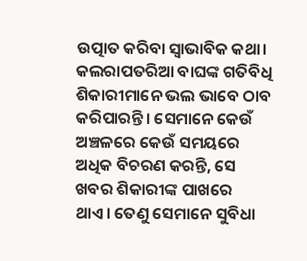ଉତ୍ପାତ କରିବା ସ୍ୱାଭାବିକ କଥା। କଲରାପତରିଆ ବାଘଙ୍କ ଗତିବିଧି ଶିକାରୀମାନେ ଭଲ ଭାବେ ଠାବ କରିପାରନ୍ତି। ସେମାନେ କେଉଁ ଅଞ୍ଚଳରେ କେଉଁ ସମୟରେ ଅଧିକ ବିଚରଣ କରନ୍ତି, ସେ ଖବର ଶିକାରୀଙ୍କ ପାଖରେ ଥାଏ। ତେଣୁ ସେମାନେ ସୁବିଧା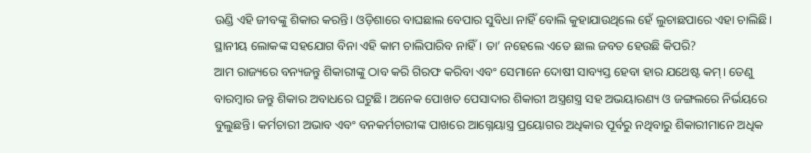ଉଣ୍ଡି ଏହି ଜୀବଙ୍କୁ ଶିକାର କରନ୍ତି। ଓଡ଼ିଶାରେ ବାଘଛାଲ ବେପାର ସୁବିଧା ନାହିଁ ବୋଲି କୁହାଯାଉଥିଲେ ହେଁ ଲୁଚାଛପାରେ ଏହା ଚାଲିଛି। ସ୍ଥାନୀୟ ଲୋକଙ୍କ ସହଯୋଗ ବିନା ଏହି କାମ ଚାଲିପାରିବ ନାହିଁ। ତା’ ନହେଲେ ଏତେ ଛାଲ ଜବତ ହେଉଛି କିପରି?
ଆମ ରାଜ୍ୟରେ ବନ୍ୟଜନ୍ତୁ ଶିକାରୀଙ୍କୁ ଠାବ କରି ଗିରଫ କରିବା ଏବଂ ସେମାନେ ଦୋଷୀ ସାବ୍ୟସ୍ତ ହେବା ହାର ଯଥେଷ୍ଟ କମ୍। ତେଣୁ ବାରମ୍ବାର ଜନ୍ତୁ ଶିକାର ଅବାଧରେ ଘଟୁଛି। ଅନେକ ପୋଖତ ପେସାଦାର ଶିକାରୀ ଅସ୍ତ୍ରଶସ୍ତ୍ର ସହ ଅଭୟାରଣ୍ୟ ଓ ଜଙ୍ଗଲରେ ନିର୍ଭୟରେ ବୁଲୁଛନ୍ତି। କର୍ମଚାରୀ ଅଭାବ ଏବଂ ବନକର୍ମଚାରୀଙ୍କ ପାଖରେ ଆଗ୍ନେୟାସ୍ତ୍ର ପ୍ରୟୋଗର ଅଧିକାର ପୂର୍ବରୁ ନଥିବାରୁ ଶିକାରୀମାନେ ଅଧିକ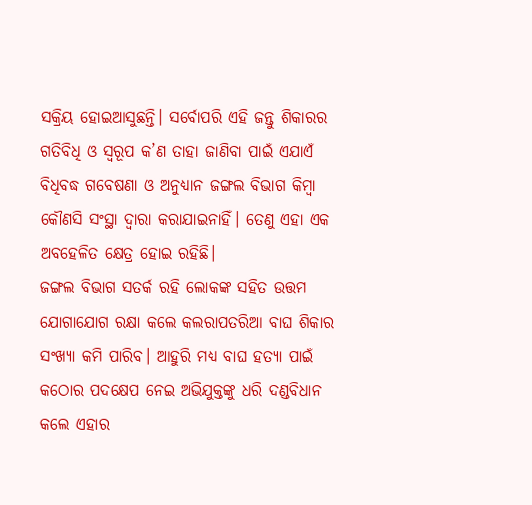ସକ୍ରିୟ ହୋଇଆସୁଛନ୍ତି। ସର୍ବୋପରି ଏହି ଜନ୍ତୁ ଶିକାରର ଗତିବିଧି ଓ ସ୍ୱରୂପ କ’ଣ ତାହା ଜାଣିବା ପାଇଁ ଏଯାଏଁ ବିଧିବଦ୍ଧ ଗବେଷଣା ଓ ଅନୁଧ୍ୟାନ ଜଙ୍ଗଲ ବିଭାଗ କିମ୍ବା କୌଣସି ସଂସ୍ଥା ଦ୍ୱାରା କରାଯାଇନାହିଁ। ତେଣୁ ଏହା ଏକ ଅବହେଳିତ କ୍ଷେତ୍ର ହୋଇ ରହିଛି।
ଜଙ୍ଗଲ ବିଭାଗ ସତର୍କ ରହି ଲୋକଙ୍କ ସହିତ ଉତ୍ତମ ଯୋଗାଯୋଗ ରକ୍ଷା କଲେ କଲରାପତରିଆ ବାଘ ଶିକାର ସଂଖ୍ୟା କମି ପାରିବ। ଆହୁରି ମଧ୍ୟ ବାଘ ହତ୍ୟା ପାଇଁ କଠୋର ପଦକ୍ଷେପ ନେଇ ଅଭିଯୁକ୍ତଙ୍କୁ ଧରି ଦଣ୍ଡବିଧାନ କଲେ ଏହାର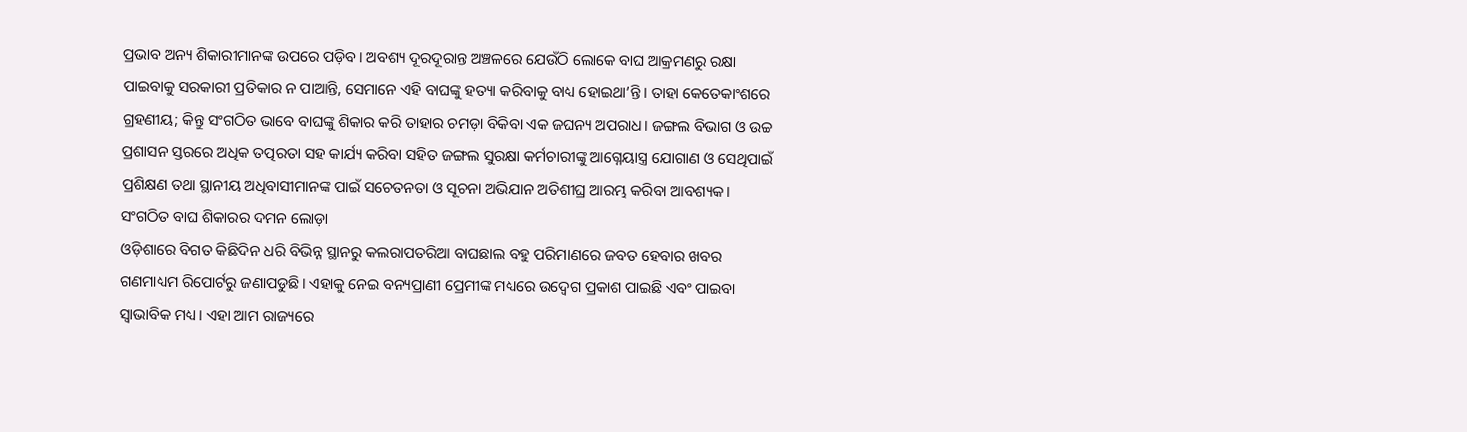ପ୍ରଭାବ ଅନ୍ୟ ଶିକାରୀମାନଙ୍କ ଉପରେ ପଡ଼ିବ। ଅବଶ୍ୟ ଦୂରଦୂରାନ୍ତ ଅଞ୍ଚଳରେ ଯେଉଁଠି ଲୋକେ ବାଘ ଆକ୍ରମଣରୁ ରକ୍ଷା ପାଇବାକୁ ସରକାରୀ ପ୍ରତିକାର ନ ପାଆନ୍ତି, ସେମାନେ ଏହି ବାଘଙ୍କୁ ହତ୍ୟା କରିବାକୁ ବାଧ୍ୟ ହୋଇଥା’ନ୍ତି। ତାହା କେତେକାଂଶରେ ଗ୍ରହଣୀୟ; କିନ୍ତୁ ସଂଗଠିତ ଭାବେ ବାଘଙ୍କୁ ଶିକାର କରି ତାହାର ଚମଡ଼ା ବିକିବା ଏକ ଜଘନ୍ୟ ଅପରାଧ। ଜଙ୍ଗଲ ବିଭାଗ ଓ ଉଚ୍ଚ ପ୍ରଶାସନ ସ୍ତରରେ ଅଧିକ ତତ୍ପରତା ସହ କାର୍ଯ୍ୟ କରିବା ସହିତ ଜଙ୍ଗଲ ସୁରକ୍ଷା କର୍ମଚାରୀଙ୍କୁ ଆଗ୍ନେୟାସ୍ତ୍ର ଯୋଗାଣ ଓ ସେଥିପାଇଁ ପ୍ରଶିକ୍ଷଣ ତଥା ସ୍ଥାନୀୟ ଅଧିବାସୀମାନଙ୍କ ପାଇଁ ସଚେତନତା ଓ ସୂଚନା ଅଭିଯାନ ଅତିଶୀଘ୍ର ଆରମ୍ଭ କରିବା ଆବଶ୍ୟକ।
ସଂଗଠିତ ବାଘ ଶିକାରର ଦମନ ଲୋଡ଼ା
ଓଡ଼ିଶାରେ ବିଗତ କିଛିଦିନ ଧରି ବିଭିନ୍ନ ସ୍ଥାନରୁ କଲରାପତରିଆ ବାଘଛାଲ ବହୁ ପରିମାଣରେ ଜବତ ହେବାର ଖବର ଗଣମାଧ୍ୟମ ରିପୋର୍ଟରୁ ଜଣାପଡୁଛି। ଏହାକୁ ନେଇ ବନ୍ୟପ୍ରାଣୀ ପ୍ରେମୀଙ୍କ ମଧ୍ୟରେ ଉଦ୍ବେଗ ପ୍ରକାଶ ପାଇଛି ଏବଂ ପାଇବା ସ୍ୱାଭାବିକ ମଧ୍ୟ। ଏହା ଆମ ରାଜ୍ୟରେ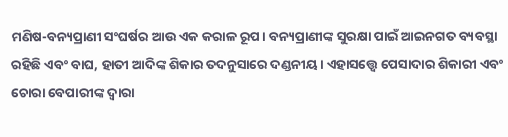ମଣିଷ-ବନ୍ୟପ୍ରାଣୀ ସଂଘର୍ଷର ଆଉ ଏକ କରାଳ ରୂପ। ବନ୍ୟପ୍ରାଣୀଙ୍କ ସୁରକ୍ଷା ପାଇଁ ଆଇନଗତ ବ୍ୟବସ୍ଥା ରହିଛି ଏବଂ ବାଘ, ହାତୀ ଆଦିଙ୍କ ଶିକାର ତଦନୁସାରେ ଦଣ୍ଡନୀୟ। ଏହାସତ୍ତ୍ବେ ପେସାଦାର ଶିକାରୀ ଏବଂ ଚୋରା ବେପାରୀଙ୍କ ଦ୍ୱାରା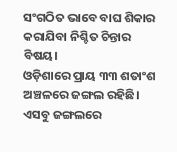ସଂଗଠିତ ଭାବେ ବାଘ ଶିକାର କରାଯିବା ନିଶ୍ଚିତ ଚିନ୍ତାର ବିଷୟ।
ଓଡ଼ିଶାରେ ପ୍ରାୟ ୩୩ ଶତାଂଶ ଅଞ୍ଚଳରେ ଜଙ୍ଗଲ ରହିଛି। ଏସବୁ ଜଙ୍ଗଲରେ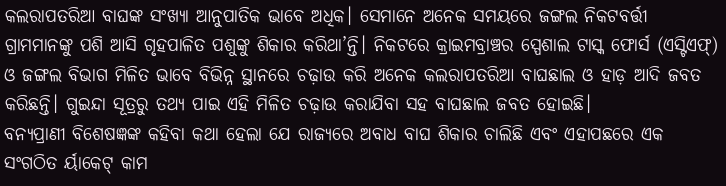କଲରାପତରିଆ ବାଘଙ୍କ ସଂଖ୍ୟା ଆନୁପାତିକ ଭାବେ ଅଧିକ। ସେମାନେ ଅନେକ ସମୟରେ ଜଙ୍ଗଲ ନିକଟବର୍ତ୍ତୀ ଗ୍ରାମମାନଙ୍କୁ ପଶି ଆସି ଗୃହପାଳିତ ପଶୁଙ୍କୁ ଶିକାର କରିଥା’ନ୍ତି। ନିକଟରେ କ୍ରାଇମବ୍ରାଞ୍ଚର ସ୍ପେଶାଲ ଟାସ୍କ ଫୋର୍ସ (ଏସ୍ଟିଏଫ୍) ଓ ଜଙ୍ଗଲ ବିଭାଗ ମିଳିତ ଭାବେ ବିଭିନ୍ନ ସ୍ଥାନରେ ଚଢ଼ାଉ କରି ଅନେକ କଲରାପତରିଆ ବାଘଛାଲ ଓ ହାଡ଼ ଆଦି ଜବତ କରିଛନ୍ତି। ଗୁଇନ୍ଦା ସୂତ୍ରରୁ ତଥ୍ୟ ପାଇ ଏହି ମିଳିତ ଚଢ଼ାଉ କରାଯିବା ସହ ବାଘଛାଲ ଜବତ ହୋଇଛି।
ବନ୍ୟପ୍ରାଣୀ ବିଶେଷଜ୍ଞଙ୍କ କହିବା କଥା ହେଲା ଯେ ରାଜ୍ୟରେ ଅବାଧ ବାଘ ଶିକାର ଚାଲିଛି ଏବଂ ଏହାପଛରେ ଏକ ସଂଗଠିତ ର୍ୟାକେଟ୍ କାମ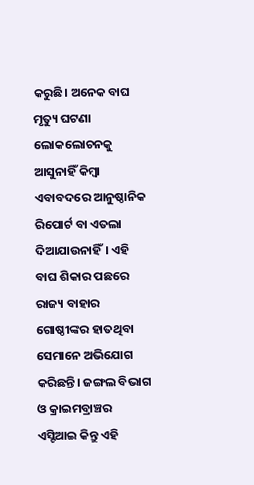କରୁଛି। ଅନେକ ବାଘ ମୃତ୍ୟୁ ଘଟଣା ଲୋକଲୋଚନକୁ ଆସୁନାହିଁ କିମ୍ବା ଏବାବଦରେ ଆନୁଷ୍ଠାନିକ ରିପୋର୍ଟ ବା ଏତଲା ଦିଆଯାଉନାହିଁ। ଏହି ବାଘ ଶିକାର ପଛରେ ରାଜ୍ୟ ବାହାର ଗୋଷ୍ଠୀଙ୍କର ହାତଥିବା ସେମାନେ ଅଭିଯୋଗ କରିଛନ୍ତି। ଜଙ୍ଗଲ ବିଭାଗ ଓ କ୍ରାଇମବ୍ରାଞ୍ଚର ଏସ୍ଟିଆଇ କିନ୍ତୁ ଏହି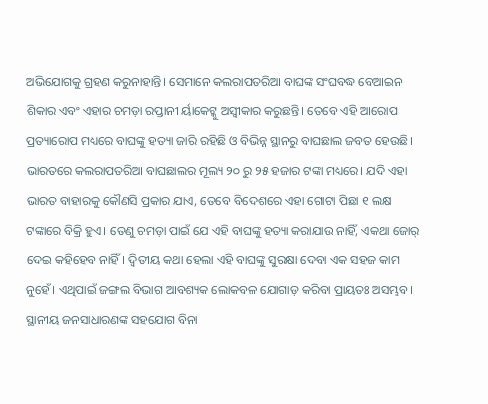ଅଭିଯୋଗକୁ ଗ୍ରହଣ କରୁନାହାନ୍ତି। ସେମାନେ କଲରାପତରିଆ ବାଘଙ୍କ ସଂଘବଦ୍ଧ ବେଆଇନ ଶିକାର ଏବଂ ଏହାର ଚମଡ଼ା ରପ୍ତାନୀ ର୍ୟାକେଟ୍କୁ ଅସ୍ୱୀକାର କରୁଛନ୍ତି। ତେବେ ଏହି ଆରୋପ ପ୍ରତ୍ୟାରୋପ ମଧ୍ୟରେ ବାଘଙ୍କୁ ହତ୍ୟା ଜାରି ରହିଛି ଓ ବିଭିନ୍ନ ସ୍ଥାନରୁ ବାଘଛାଲ ଜବତ ହେଉଛି।
ଭାରତରେ କଲରାପତରିଆ ବାଘଛାଲର ମୂଲ୍ୟ ୨୦ ରୁ ୨୫ ହଜାର ଟଙ୍କା ମଧ୍ୟରେ। ଯଦି ଏହା ଭାରତ ବାହାରକୁ କୌଣସି ପ୍ରକାର ଯାଏ, ତେବେ ବିଦେଶରେ ଏହା ଗୋଟା ପିଛା ୧ ଲକ୍ଷ ଟଙ୍କାରେ ବିକ୍ରି ହୁଏ। ତେଣୁ ଚମଡ଼ା ପାଇଁ ଯେ ଏହି ବାଘଙ୍କୁ ହତ୍ୟା କରାଯାଉ ନାହିଁ, ଏକଥା ଜୋର୍ ଦେଇ କହିହେବ ନାହିଁ। ଦ୍ୱିତୀୟ କଥା ହେଲା ଏହି ବାଘଙ୍କୁ ସୁରକ୍ଷା ଦେବା ଏକ ସହଜ କାମ ନୁହେଁ। ଏଥିପାଇଁ ଜଙ୍ଗଲ ବିଭାଗ ଆବଶ୍ୟକ ଲୋକବଳ ଯୋଗାଡ଼ କରିବା ପ୍ରାୟତଃ ଅସମ୍ଭବ। ସ୍ଥାନୀୟ ଜନସାଧାରଣଙ୍କ ସହଯୋଗ ବିନା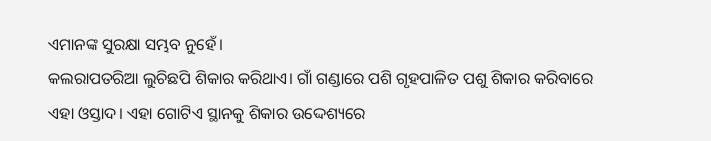ଏମାନଙ୍କ ସୁରକ୍ଷା ସମ୍ଭବ ନୁହେଁ।
କଲରାପତରିଆ ଲୁଚିଛପି ଶିକାର କରିଥାଏ। ଗାଁ ଗଣ୍ଡାରେ ପଶି ଗୃହପାଳିତ ପଶୁ ଶିକାର କରିବାରେ ଏହା ଓସ୍ତାଦ। ଏହା ଗୋଟିଏ ସ୍ଥାନକୁ ଶିକାର ଉଦ୍ଦେଶ୍ୟରେ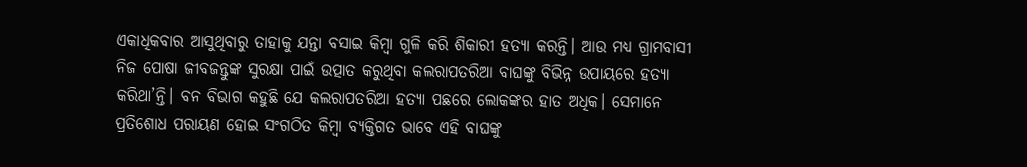ଏକାଧିକବାର ଆସୁଥିବାରୁ ତାହାକୁ ଯନ୍ତା ବସାଇ କିମ୍ବା ଗୁଳି କରି ଶିକାରୀ ହତ୍ୟା କରନ୍ତି। ଆଉ ମଧ୍ୟ ଗ୍ରାମବାସୀ ନିଜ ପୋଷା ଜୀବଜନ୍ତୁଙ୍କ ସୁରକ୍ଷା ପାଇଁ ଉତ୍ପାତ କରୁଥିବା କଲରାପତରିଆ ବାଘଙ୍କୁ ବିଭିନ୍ନ ଉପାୟରେ ହତ୍ୟା କରିଥା’ନ୍ତି। ବନ ବିଭାଗ କହୁଛି ଯେ କଲରାପତରିଆ ହତ୍ୟା ପଛରେ ଲୋକଙ୍କର ହାତ ଅଧିକ। ସେମାନେ ପ୍ରତିଶୋଧ ପରାୟଣ ହୋଇ ସଂଗଠିତ କିମ୍ବା ବ୍ୟକ୍ତିଗତ ଭାବେ ଏହି ବାଘଙ୍କୁ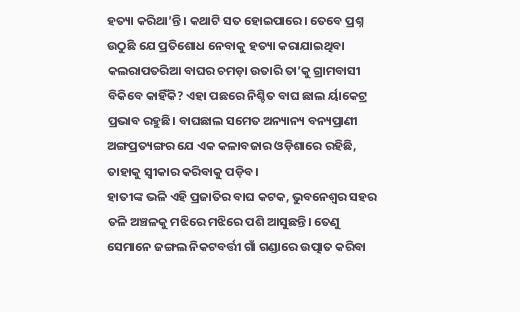ହତ୍ୟା କରିଥା’ନ୍ତି। କଥାଟି ସତ ହୋଇପାରେ। ତେବେ ପ୍ରଶ୍ନ ଉଠୁଛି ଯେ ପ୍ରତିଶୋଧ ନେବାକୁ ହତ୍ୟା କରାଯାଇଥିବା କଲରାପତରିଆ ବାଘର ଚମଡ଼ା ଉତାରି ତା’କୁ ଗ୍ରାମବାସୀ ବିକିବେ କାହିଁକି? ଏହା ପଛରେ ନିଶ୍ଚିତ ବାଘ ଛାଲ ର୍ୟାକେଟ୍ର ପ୍ରଭାବ ରହୁଛି। ବାଘଛାଲ ସମେତ ଅନ୍ୟାନ୍ୟ ବନ୍ୟପ୍ରାଣୀ ଅଙ୍ଗପ୍ରତ୍ୟଙ୍ଗର ଯେ ଏକ କଳାବଜାର ଓଡ଼ିଶାରେ ରହିଛି, ତାହାକୁ ସ୍ୱୀକାର କରିବାକୁ ପଡ଼ିବ।
ହାତୀଙ୍କ ଭଳି ଏହି ପ୍ରଜାତିର ବାଘ କଟକ, ଭୁବନେଶ୍ୱର ସହର ତଳି ଅଞ୍ଚଳକୁ ମଝିରେ ମଝିରେ ପଶି ଆସୁଛନ୍ତି। ତେଣୁ ସେମାନେ ଜଙ୍ଗଲ ନିକଟବର୍ତ୍ତୀ ଗାଁ ଗଣ୍ଡାରେ ଉତ୍ପାତ କରିବା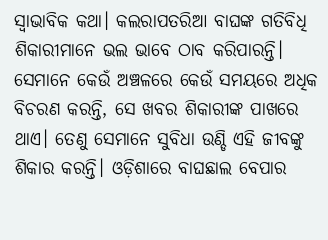ସ୍ୱାଭାବିକ କଥା। କଲରାପତରିଆ ବାଘଙ୍କ ଗତିବିଧି ଶିକାରୀମାନେ ଭଲ ଭାବେ ଠାବ କରିପାରନ୍ତି। ସେମାନେ କେଉଁ ଅଞ୍ଚଳରେ କେଉଁ ସମୟରେ ଅଧିକ ବିଚରଣ କରନ୍ତି, ସେ ଖବର ଶିକାରୀଙ୍କ ପାଖରେ ଥାଏ। ତେଣୁ ସେମାନେ ସୁବିଧା ଉଣ୍ଡି ଏହି ଜୀବଙ୍କୁ ଶିକାର କରନ୍ତି। ଓଡ଼ିଶାରେ ବାଘଛାଲ ବେପାର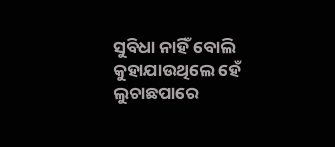ସୁବିଧା ନାହିଁ ବୋଲି କୁହାଯାଉଥିଲେ ହେଁ ଲୁଚାଛପାରେ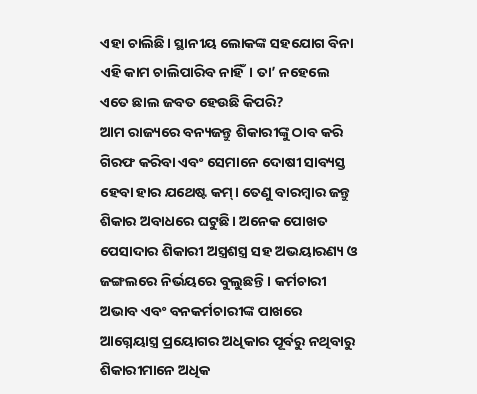ଏହା ଚାଲିଛି। ସ୍ଥାନୀୟ ଲୋକଙ୍କ ସହଯୋଗ ବିନା ଏହି କାମ ଚାଲିପାରିବ ନାହିଁ। ତା’ ନହେଲେ ଏତେ ଛାଲ ଜବତ ହେଉଛି କିପରି?
ଆମ ରାଜ୍ୟରେ ବନ୍ୟଜନ୍ତୁ ଶିକାରୀଙ୍କୁ ଠାବ କରି ଗିରଫ କରିବା ଏବଂ ସେମାନେ ଦୋଷୀ ସାବ୍ୟସ୍ତ ହେବା ହାର ଯଥେଷ୍ଟ କମ୍। ତେଣୁ ବାରମ୍ବାର ଜନ୍ତୁ ଶିକାର ଅବାଧରେ ଘଟୁଛି। ଅନେକ ପୋଖତ ପେସାଦାର ଶିକାରୀ ଅସ୍ତ୍ରଶସ୍ତ୍ର ସହ ଅଭୟାରଣ୍ୟ ଓ ଜଙ୍ଗଲରେ ନିର୍ଭୟରେ ବୁଲୁଛନ୍ତି। କର୍ମଚାରୀ ଅଭାବ ଏବଂ ବନକର୍ମଚାରୀଙ୍କ ପାଖରେ ଆଗ୍ନେୟାସ୍ତ୍ର ପ୍ରୟୋଗର ଅଧିକାର ପୂର୍ବରୁ ନଥିବାରୁ ଶିକାରୀମାନେ ଅଧିକ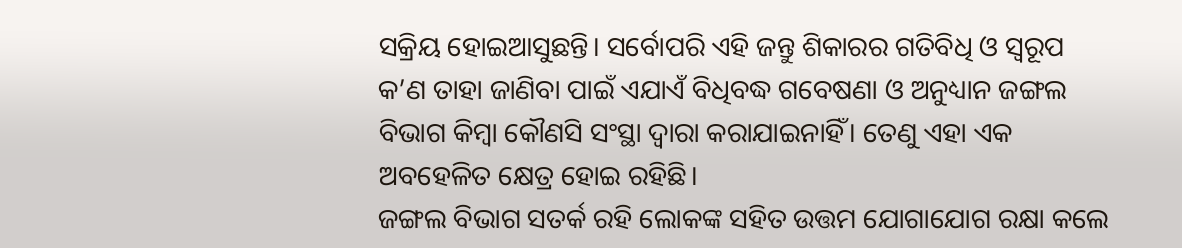ସକ୍ରିୟ ହୋଇଆସୁଛନ୍ତି। ସର୍ବୋପରି ଏହି ଜନ୍ତୁ ଶିକାରର ଗତିବିଧି ଓ ସ୍ୱରୂପ କ’ଣ ତାହା ଜାଣିବା ପାଇଁ ଏଯାଏଁ ବିଧିବଦ୍ଧ ଗବେଷଣା ଓ ଅନୁଧ୍ୟାନ ଜଙ୍ଗଲ ବିଭାଗ କିମ୍ବା କୌଣସି ସଂସ୍ଥା ଦ୍ୱାରା କରାଯାଇନାହିଁ। ତେଣୁ ଏହା ଏକ ଅବହେଳିତ କ୍ଷେତ୍ର ହୋଇ ରହିଛି।
ଜଙ୍ଗଲ ବିଭାଗ ସତର୍କ ରହି ଲୋକଙ୍କ ସହିତ ଉତ୍ତମ ଯୋଗାଯୋଗ ରକ୍ଷା କଲେ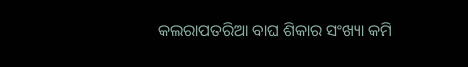କଲରାପତରିଆ ବାଘ ଶିକାର ସଂଖ୍ୟା କମି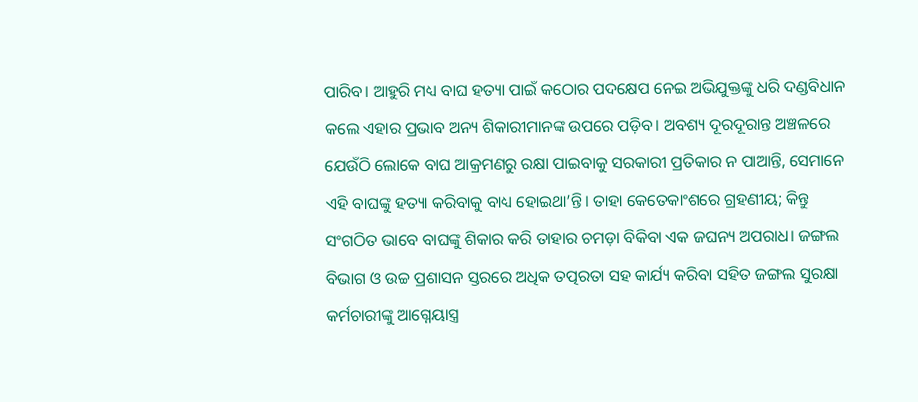ପାରିବ। ଆହୁରି ମଧ୍ୟ ବାଘ ହତ୍ୟା ପାଇଁ କଠୋର ପଦକ୍ଷେପ ନେଇ ଅଭିଯୁକ୍ତଙ୍କୁ ଧରି ଦଣ୍ଡବିଧାନ କଲେ ଏହାର ପ୍ରଭାବ ଅନ୍ୟ ଶିକାରୀମାନଙ୍କ ଉପରେ ପଡ଼ିବ। ଅବଶ୍ୟ ଦୂରଦୂରାନ୍ତ ଅଞ୍ଚଳରେ ଯେଉଁଠି ଲୋକେ ବାଘ ଆକ୍ରମଣରୁ ରକ୍ଷା ପାଇବାକୁ ସରକାରୀ ପ୍ରତିକାର ନ ପାଆନ୍ତି, ସେମାନେ ଏହି ବାଘଙ୍କୁ ହତ୍ୟା କରିବାକୁ ବାଧ୍ୟ ହୋଇଥା’ନ୍ତି। ତାହା କେତେକାଂଶରେ ଗ୍ରହଣୀୟ; କିନ୍ତୁ ସଂଗଠିତ ଭାବେ ବାଘଙ୍କୁ ଶିକାର କରି ତାହାର ଚମଡ଼ା ବିକିବା ଏକ ଜଘନ୍ୟ ଅପରାଧ। ଜଙ୍ଗଲ ବିଭାଗ ଓ ଉଚ୍ଚ ପ୍ରଶାସନ ସ୍ତରରେ ଅଧିକ ତତ୍ପରତା ସହ କାର୍ଯ୍ୟ କରିବା ସହିତ ଜଙ୍ଗଲ ସୁରକ୍ଷା କର୍ମଚାରୀଙ୍କୁ ଆଗ୍ନେୟାସ୍ତ୍ର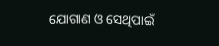ଯୋଗାଣ ଓ ସେଥିପାଇଁ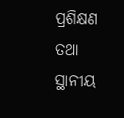ପ୍ରଶିକ୍ଷଣ ତଥା ସ୍ଥାନୀୟ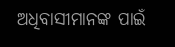ଅଧିବାସୀମାନଙ୍କ ପାଇଁ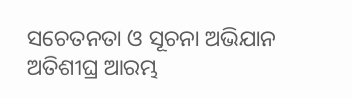ସଚେତନତା ଓ ସୂଚନା ଅଭିଯାନ ଅତିଶୀଘ୍ର ଆରମ୍ଭ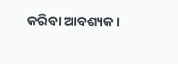କରିବା ଆବଶ୍ୟକ।